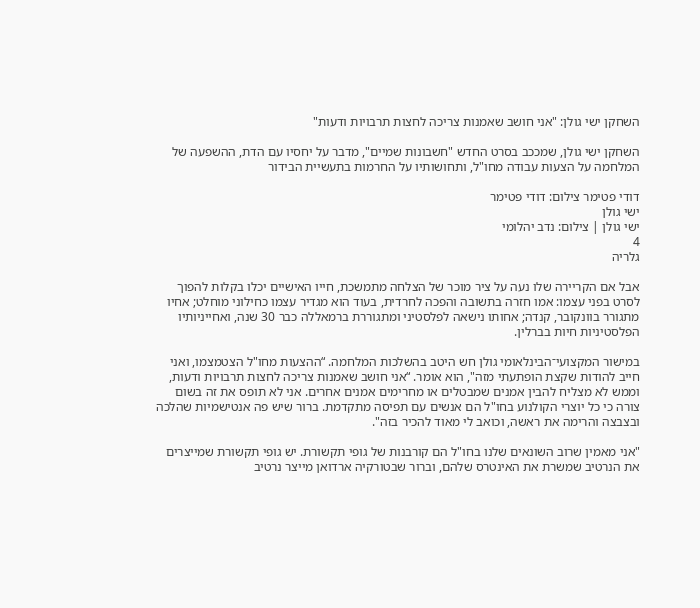השחקן ישי גולן: "אני חושב שאמנות צריכה לחצות תרבויות ודעות"

השחקן ישי גולן, שמככב בסרט החדש "חשבונות שמיים", מדבר על יחסיו עם הדת, ההשפעה של המלחמה על הצעות עבודה מחו"ל, ותחושותיו על החרמות בתעשיית הבידור

דודי פטימר צילום: דודי פטימר
ישי גולן
ישי גולן | צילום: נדב יהלומי
4
גלריה

אבל אם הקריירה שלו נעה על ציר מוכר של הצלחה מתמשכת, חייו האישיים יכלו בקלות להפוך לסרט בפני עצמו: אמו חזרה בתשובה והפכה לחרדית, בעוד הוא מגדיר עצמו כחילוני מוחלט; אחיו מתגורר בוונקובר, קנדה; אחותו נישאה לפלסטיני ומתגוררת ברמאללה כבר 30 שנה, ואחייניותיו הפלסטיניות חיות בברלין.

במישור המקצועי־הבינלאומי גולן חש היטב בהשלכות המלחמה. “ההצעות מחו"ל הצטמצמו, ואני חייב להודות שקצת הופתעתי מזה", הוא אומר. “אני חושב שאמנות צריכה לחצות תרבויות ודעות, וממש לא מצליח להבין אמנים שמבטלים או מחרימים אמנים אחרים. אני לא תופס את זה בשום צורה כי כל יוצרי הקולנוע בחו"ל הם אנשים עם תפיסה מתקדמת. ברור שיש פה אנטישמיות שהלכה ובצבצה והרימה את ראשה, וכואב לי מאוד להכיר בזה".

"אני מאמין שרוב השונאים שלנו בחו"ל הם קורבנות של גופי תקשורת. יש גופי תקשורת שמייצרים את הנרטיב שמשרת את האינטרס שלהם, וברור שבטורקיה ארדואן מייצר נרטיב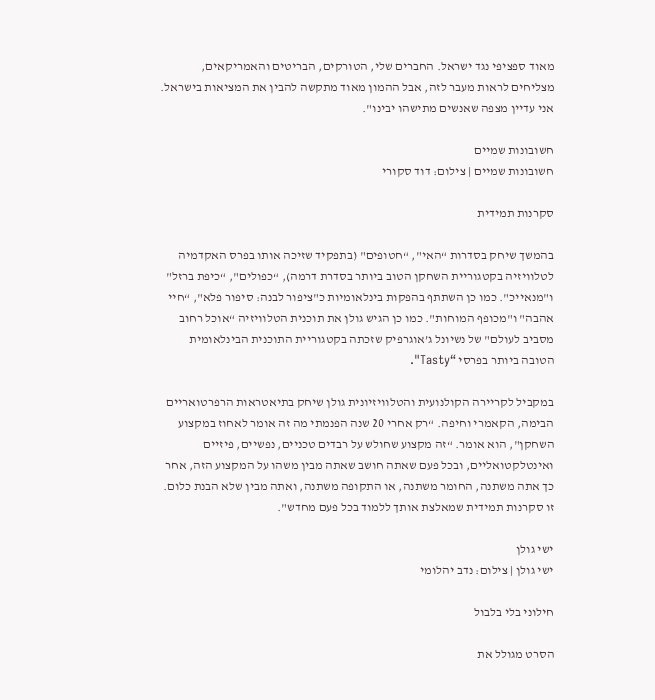מאוד ספציפי נגד ישראל. החברים שלי, הטורקים, הבריטים והאמריקאים, מצליחים לראות מעבר לזה, אבל ההמון מאוד מתקשה להבין את המציאות בישראל. אני עדיין מצפה שאנשים מתישהו יבינו".

חשובונות שמיים
חשובונות שמיים | צילום: דוד סקורי

סקרנות תמידית

בהמשך שיחק בסדרות “האי", “חטופים" (בתפקיד שזיכה אותו בפרס האקדמיה לטלוויזיה בקטגוריית השחקן הטוב ביותר בסדרת דרמה), “כפולים", “כיפת ברזל" ו"מנאייכ". כמו כן השתתף בהפקות בינלאומיות כ"ציפור לבנה: סיפור פלא", “חיי אהבה" ו"מכופף המוחות". כמו כן הגיש גולן את תוכנית הטלוויזיה “אוכל רחוב מסביב לעולם" של נשיונל ג’אוגרפיק שזכתה בקטגוריית התוכנית הבינלאומית הטובה ביותר בפרסי “Tasty".

במקביל לקריירה הקולנועית והטלוויזיונית גולן שיחק בתיאטראות הרפרטואריים הבימה, הקאמרי וחיפה. “רק אחרי 20 שנה הפנמתי מה זה אומר לאחוז במקצוע השחקן", הוא אומר. “זה מקצוע שחולש על רבדים טכניים, נפשיים, פיזיים ואינטלקטואליים, ובכל פעם שאתה חושב שאתה מבין משהו על המקצוע הזה, אחר כך אתה משתנה, החומר משתנה, או התקופה משתנה, ואתה מבין שלא הבנת כלום. זו סקרנות תמידית שמאלצת אותך ללמוד בכל פעם מחדש".

ישי גולן
ישי גולן | צילום: נדב יהלומי

חילוני בלי בלבול

הסרט מגולל את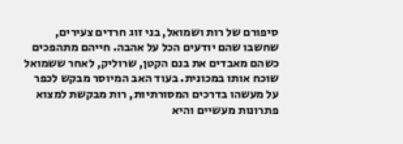סיפורם של רות ושמואל, בני זוג חרדים צעירים, שחשבו שהם יודעים הכל על אהבה. חייהם מתהפכים כשהם מאבדים את בנם הקטן, שרוליק, לאחר ששמואל שוכח אותו במכונית. בעוד האב המיוסר מבקש לכפר על מעשהו בדרכים המסורתיות, רות מבקשת למצוא פתרונות מעשיים והיא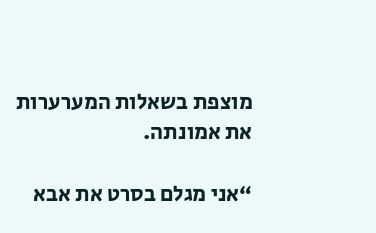מוצפת בשאלות המערערות את אמונתה.

“אני מגלם בסרט את אבא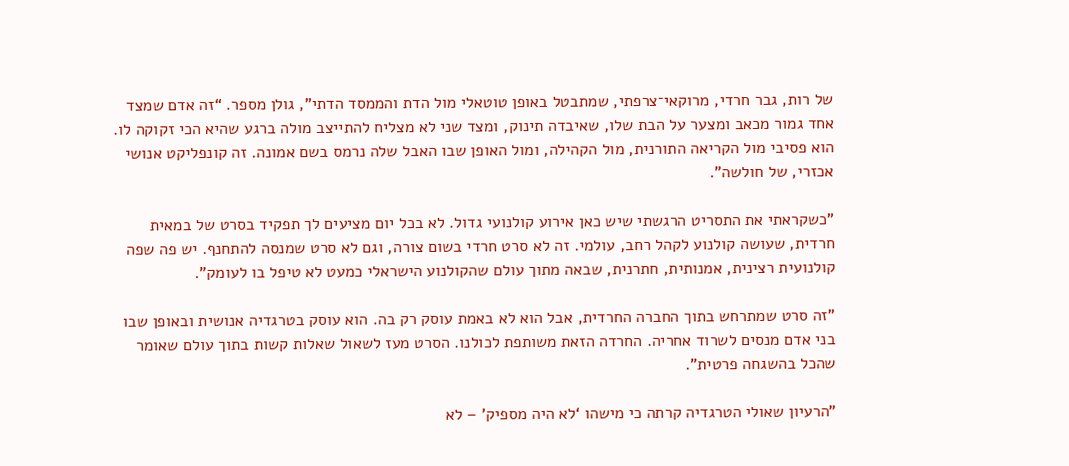של רות, גבר חרדי, מרוקאי־צרפתי, שמתבטל באופן טוטאלי מול הדת והממסד הדתי", גולן מספר. “זה אדם שמצד אחד גמור מכאב ומצער על הבת שלו, שאיבדה תינוק, ומצד שני לא מצליח להתייצב מולה ברגע שהיא הכי זקוקה לו. הוא פסיבי מול הקריאה התורנית, מול הקהילה, ומול האופן שבו האבל שלה נרמס בשם אמונה. זה קונפליקט אנושי אכזרי, של חולשה".

"כשקראתי את התסריט הרגשתי שיש כאן אירוע קולנועי גדול. לא בכל יום מציעים לך תפקיד בסרט של במאית חרדית, שעושה קולנוע לקהל רחב, עולמי. זה לא סרט חרדי בשום צורה, וגם לא סרט שמנסה להתחנף. יש פה שפה קולנועית רצינית, אמנותית, חתרנית, שבאה מתוך עולם שהקולנוע הישראלי כמעט לא טיפל בו לעומק".

"זה סרט שמתרחש בתוך החברה החרדית, אבל הוא לא באמת עוסק רק בה. הוא עוסק בטרגדיה אנושית ובאופן שבו בני אדם מנסים לשרוד אחריה. החרדה הזאת משותפת לכולנו. הסרט מעז לשאול שאלות קשות בתוך עולם שאומר שהכל בהשגחה פרטית".

"הרעיון שאולי הטרגדיה קרתה כי מישהו ‘לא היה מספיק’ – לא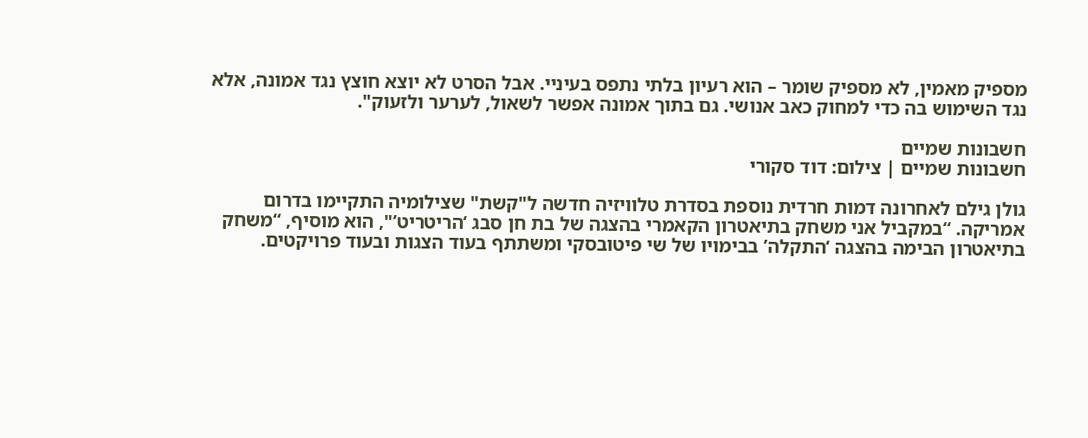מספיק מאמין, לא מספיק שומר – הוא רעיון בלתי נתפס בעיניי. אבל הסרט לא יוצא חוצץ נגד אמונה, אלא נגד השימוש בה כדי למחוק כאב אנושי. גם בתוך אמונה אפשר לשאול, לערער ולזעוק".

חשבונות שמיים
חשבונות שמיים | צילום: דוד סקורי

גולן גילם לאחרונה דמות חרדית נוספת בסדרת טלוויזיה חדשה ל"קשת" שצילומיה התקיימו בדרום אמריקה. “במקביל אני משחק בתיאטרון הקאמרי בהצגה של בת חן סבג ‘הריטריט’", הוא מוסיף, “משחק בתיאטרון הבימה בהצגה ‘התקלה’ בבימויו של שי פיטובסקי ומשתתף בעוד הצגות ובעוד פרויקטים.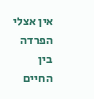אין אצלי הפרדה בין החיים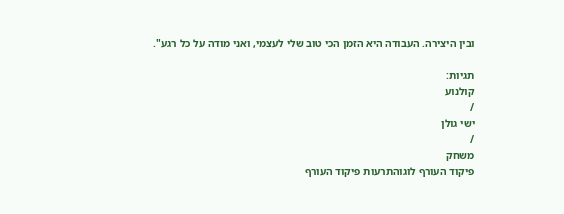ובין היצירה. העבודה היא הזמן הכי טוב שלי לעצמי, ואני מודה על כל רגע".

תגיות:
קולנוע
/
ישי גולן
/
משחק
פיקוד העורף לוגוהתרעות פיקוד העורף